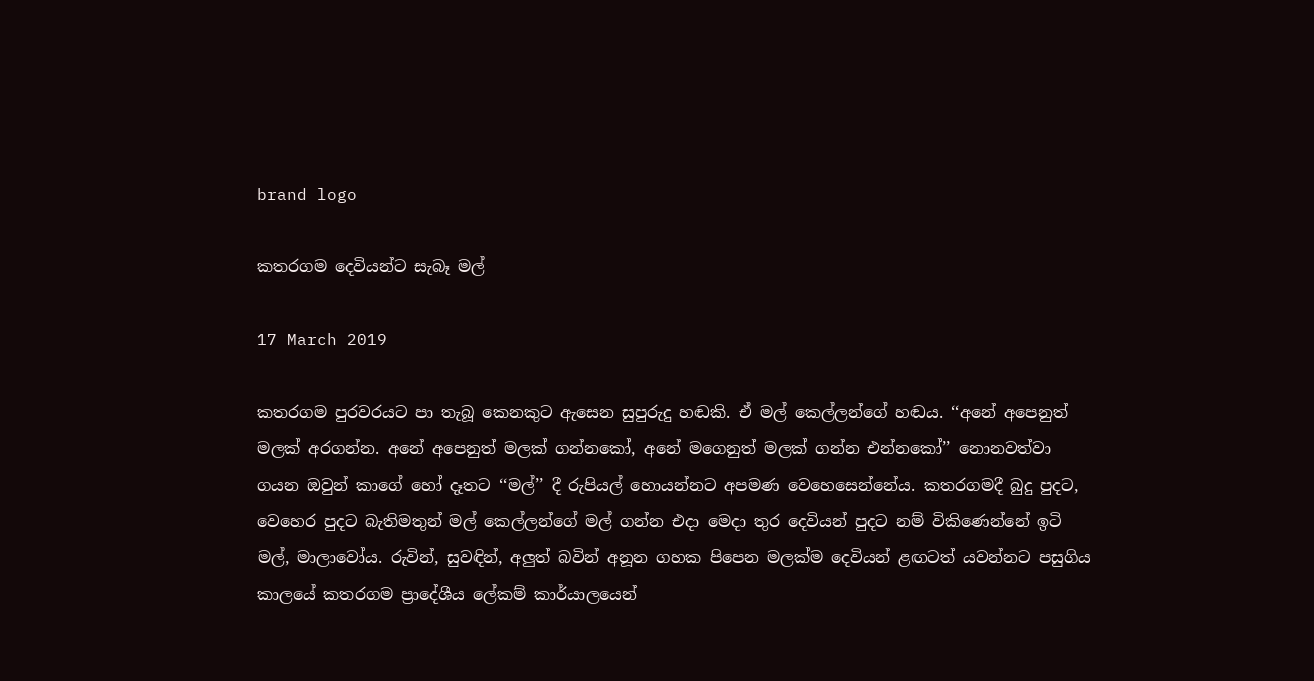brand logo

කතරගම දෙවියන්ට සැබෑ මල්

17 March 2019

කතරගම පුරවරයට පා තැබූ කෙනකුට ඇසෙන සුපුරුදු හඬකි. ඒ මල් කෙල්ලන්ගේ හඬය. ‘‘අනේ අපෙනුත් මලක් අරගන්න. අනේ අපෙනුත් මලක් ගන්නකෝ, අනේ මගෙනුත් මලක් ගන්න එන්නකෝ’’ නොනවත්වා ගයන ඔවුන් කාගේ හෝ දෑතට ‘‘මල්’’ දී රුපියල් හොයන්නට අපමණ වෙහෙසෙන්නේය. කතරගමදී බුදු පුදට, වෙහෙර පුදට බැතිමතුන් මල් කෙල්ලන්ගේ මල් ගන්න එදා මෙදා තුර දෙවියන් පුදට නම් විකිණෙන්නේ ඉටි මල්, මාලාවෝය. රුවින්, සුවඳින්, අලුත් බවින් අනූන ගහක පිපෙන මලක්ම දෙවියන් ළඟටත් යවන්නට පසුගිය කාලයේ කතරගම ප්‍රාදේශීය ලේකම් කාර්යාලයෙන්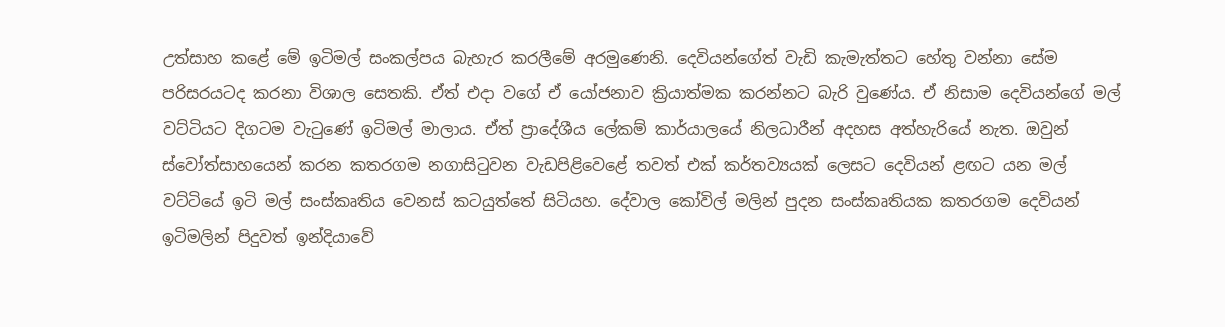උත්සාහ කළේ මේ ඉටිමල් සංකල්පය බැහැර කරලීමේ අරමුණෙනි. දෙවියන්ගේත් වැඩි කැමැත්තට හේතු වන්නා සේම පරිසරයටද කරනා විශාල සෙතකි. ඒත් එදා වගේ ඒ යෝජනාව ක්‍රියාත්මක කරන්නට බැරි වුණේය. ඒ නිසාම දෙවියන්ගේ මල් වට්ටියට දිගටම වැටුණේ ඉටිමල් මාලාය. ඒත් ප්‍රාදේශීය ලේකම් කාර්යාලයේ නිලධාරීන් අදහස අත්හැරියේ නැත. ඔවුන් ස්වෝත්සාහයෙන් කරන කතරගම නගාසිටුවන වැඩපිළිවෙළේ තවත් එක් කර්තව්‍යයක් ලෙසට දෙවියන් ළඟට යන මල් වට්ටියේ ඉටි මල් සංස්කෘතිය වෙනස් කටයුත්තේ සිටියහ. දේවාල කෝවිල් මලින් පුදන සංස්කෘතියක කතරගම දෙවියන් ඉටිමලින් පිදුවත් ඉන්දියාවේ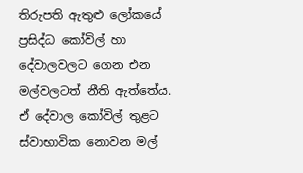තිරුපති ඇතුළු ලෝකයේ ප්‍රසිද්ධ කෝවිල් හා දේවාලවලට ගෙන එන මල්වලටත් නීති ඇත්තේය. ඒ දේවාල කෝවිල් තුළට ස්වාභාවික නොවන මල්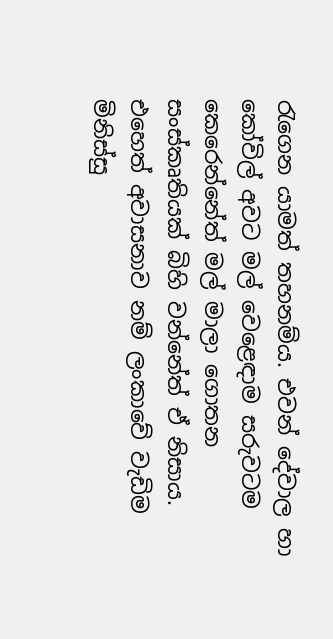රැගෙන යාමත් තහනම්ය. එවන් දේවාල හා කෝවිල් අවට මල් වෙළෙඳාම සරුවටම කෙරෙන්නේත් මල් මාලා ගොතන සංස්කෘතියක් බිහි වන්නේත් ඒ නිසාය. එහෙත් අවාසනාව නම් ලංකාවේ වැඩිම මිනිස්සු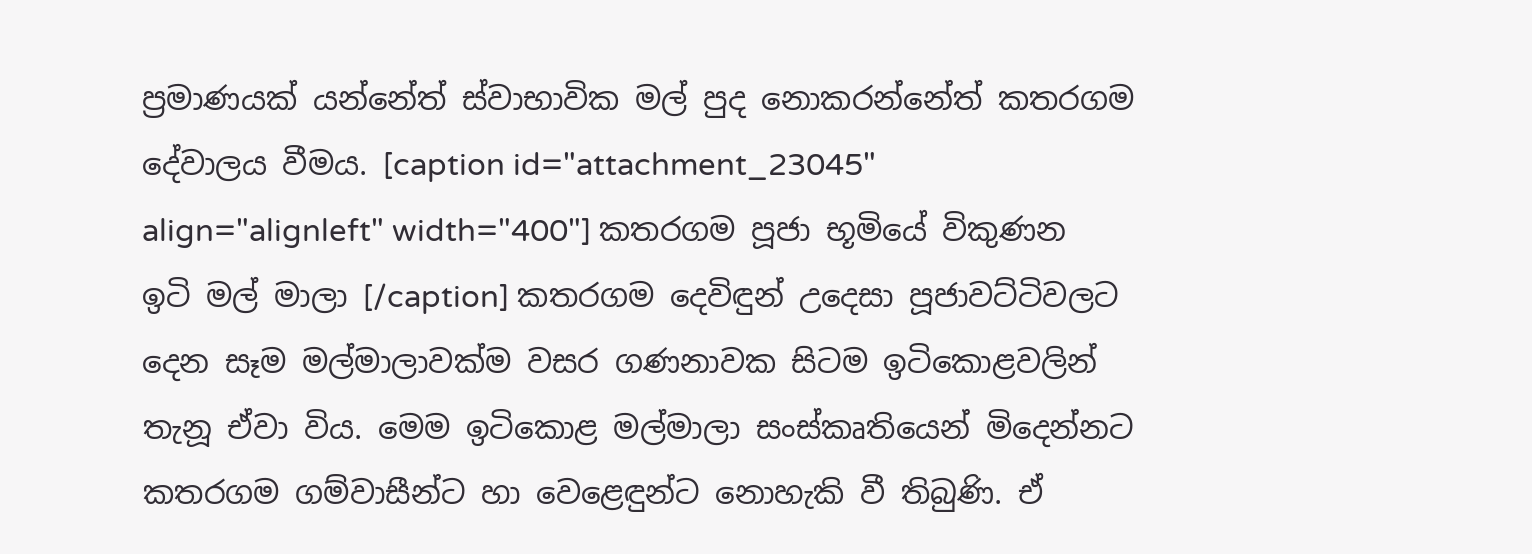ප්‍රමාණයක් යන්නේත් ස්වාභාවික මල් පුද නොකරන්නේත් කතරගම දේවාලය වීමය. [caption id="attachment_23045" align="alignleft" width="400"] කතරගම පූජා භූමියේ විකුණන ඉටි මල් මාලා [/caption] කතරගම දෙවිඳුන් උදෙසා පූජාවට්ටිවලට දෙන සෑම මල්මාලාවක්ම වසර ගණනාවක සිටම ඉටිකොළවලින් තැනූ ඒවා විය. මෙම ඉටිකොළ මල්මාලා සංස්කෘතියෙන් මිදෙන්නට කතරගම ගම්වාසීන්ට හා වෙළෙඳුන්ට නොහැකි වී තිබුණි. ඒ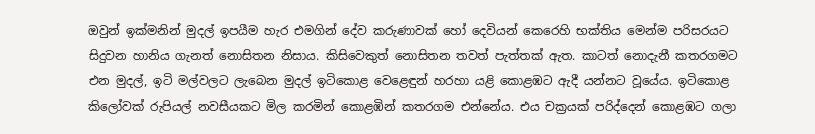ඔවුන් ඉක්මනින් මුදල් ඉපයීම හැර එමගින් දේව කරුණාවක් හෝ දෙවියන් කෙරෙහි භක්තිය මෙන්ම පරිසරයට සිදුවන හානිය ගැනත් නොසිතන නිසාය. කිසිවෙකුත් නොසිතන තවත් පැත්තක් ඇත. කාටත් නොදැනී කතරගමට එන මුදල්, ඉටි මල්වලට ලැබෙන මුදල් ඉටිකොළ වෙළෙඳුන් හරහා යළි කොළඹට ඇදී යන්නට වූයේය. ඉටිකොළ කිලෝවක් රුපියල් නවසීයකට මිල කරමින් කොළඹින් කතරගම එන්නේය. එය චක්‍රයක් පරිද්දෙන් කොළඹට ගලා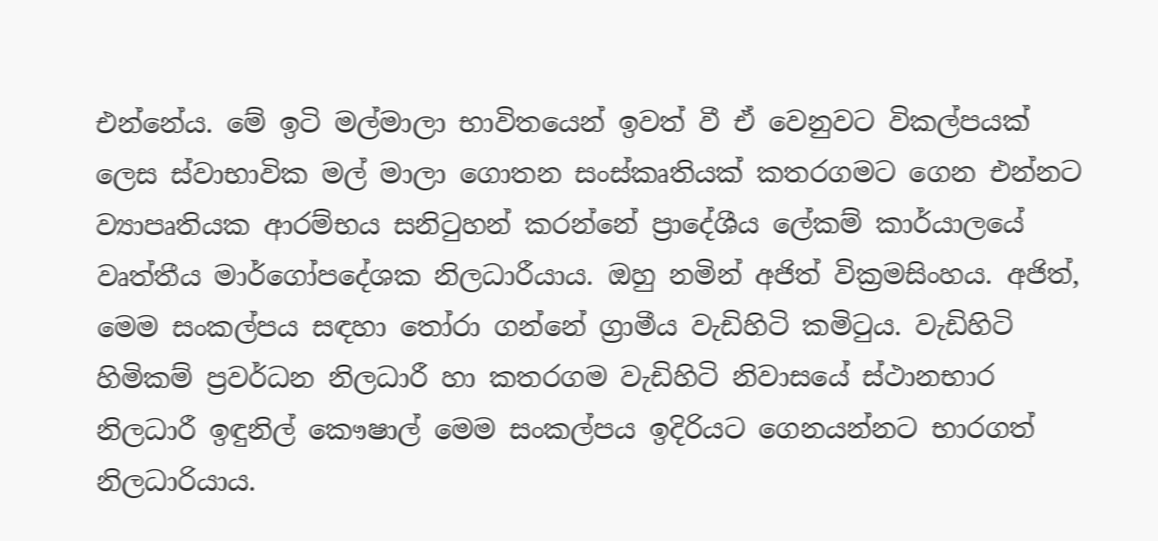එන්නේය. මේ ඉටි මල්මාලා භාවිතයෙන් ඉවත් වී ඒ වෙනුවට විකල්පයක් ලෙස ස්වාභාවික මල් මාලා ‍ගොතන සංස්කෘතියක් කතරගමට ගෙන එන්නට ව්‍යාපෘතියක ආරම්භය සනිටුහන් කරන්නේ ප්‍රාදේශීය ලේකම් කාර්යාලයේ වෘත්තීය මාර්ගෝපදේශක නිලධාරීයාය. ඔහු නමින් අජිත් වික්‍රමසිංහය. අජිත්, මෙම සංකල්පය සඳහා තෝරා ගන්නේ ග්‍රාමීය වැඩිහිටි කමිටුය. වැඩිහිටි හිමිකම් ප්‍රවර්ධන නිලධාරී හා කතරගම වැඩිහිටි නිවාසයේ ස්ථානභාර නිලධාරී ඉඳුනිල් කෞෂාල් මෙම සංකල්පය ඉදිරියට ගෙනයන්නට භාරගත් නිලධාරියාය.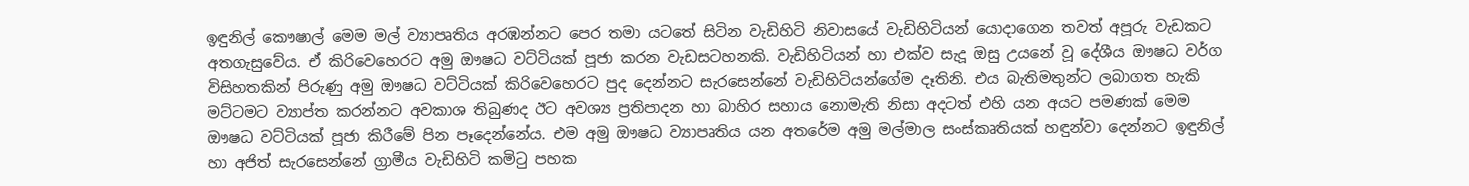ඉඳුනිල් කෞෂාල් මෙම මල් ව්‍යාපෘතිය අරඹන්නට පෙර තමා යටතේ සිටින වැඩිහිටි නිවාසයේ වැඩිහිටියන් යොදාගෙන තවත් අපූරු වැඩකට අතගැසුවේය. ඒ කිරිවෙහෙරට අමු ඖෂධ වට්ටියක් පූජා කරන වැඩසටහනකි. වැඩිහිටියන් හා එක්ව සැදූ ඔසු උයනේ වූ දේශීය ඖෂධ වර්ග විසිහතකින් පිරුණු අමු ඖෂධ වට්ටියක් කිරිවෙහෙරට පුද දෙන්නට සැරසෙන්නේ වැඩිහිටියන්ගේම දෑතිනි. එය බැතිමතුන්ට ලබාගත හැකි මට්ටමට ව්‍යාප්ත කරන්නට අවකාශ තිබුණද ඊට අවශ්‍ය ප්‍රතිපාදන හා බාහිර සහාය නොමැති නිසා අදටත් එහි යන අයට පමණක් මෙම ඖෂධ වට්ටියක් පූජා කිරීමේ පින පෑදෙන්නේය. එම අමු ඖෂධ ව්‍යාපෘතිය යන අතරේම අමු මල්මාල සංස්කෘතියක් හඳුන්වා දෙන්නට ඉඳුනිල් හා අජිත් සැරසෙන්නේ ග්‍රාමීය වැඩිහිටි කමිටු පහක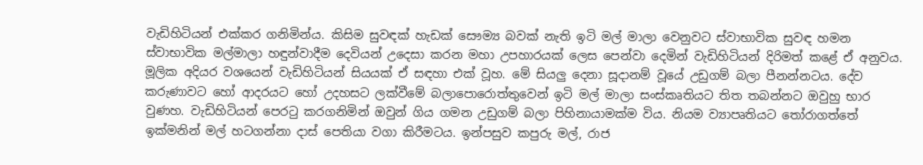වැඩිහිටියන් එක්කර ගනිමින්ය. කිසිම සුවඳක් හැඩක් සෞම්‍ය බවක් නැති ඉටි මල් මාලා වෙනුවට ස්වාභාවික සුවඳ හමන ස්වාභාවික මල්මාලා හඳුන්වාදීම දෙවියන් උදෙසා කරන මහා උපහාරයක් ලෙස පෙන්වා දෙමින් වැඩිහිටියන් දිරිමත් කළේ ඒ අනුවය. මූලික අදියර වශයෙන් වැඩිහිටියන් සියයක් ඒ සඳහා එක් වූහ. මේ සියලු දෙනා සූදානම් වූයේ උඩුගම් බලා පීනන්නටය. දේව කරුණාවට හෝ ආදරයට හෝ උදහසට ලක්වීමේ බලාපොරොත්තුවෙන් ඉටි මල් මාලා සංස්කෘතියට තිත තබන්නට ඔවුහු භාර වුණහ. වැඩිහිටියන් පෙරටු කරගනිමින් ඔවුන් ගිය ගමන උඩුගම් බලා පිහිනායාමක්ම විය. නියම ව්‍යාපෘතියට තෝරාගත්තේ ඉක්මනින් මල් හටගන්නා දාස් පෙතියා වගා කිරීමටය. ඉන්පසුව කපුරු මල්, රාජ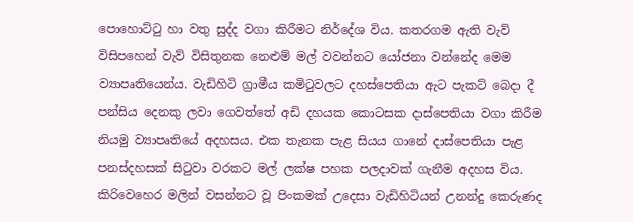පොහොට්ටු හා වතු සුද්ද වගා කිරීමට නිර්දේශ විය. කතරගම ඇති වැව් විසිපහෙන් වැව් විසිතුනක නෙළුම් මල් වවන්නට යෝජනා වන්නේද මෙම ව්‍යාපෘතියෙන්ය. වැඩිහිටි ග්‍රාමීය කමිටුවලට දහස්පෙතියා ඇට පැකට් බෙදා දී පන්සිය දෙනකු ලවා ගෙවත්තේ අඩි දහයක කොටසක දාස්පෙතියා වගා කිරීම නියමු ව්‍යාපෘතියේ අදහසය. එක තැනක පැළ සියය ගානේ දාස්පෙතියා පැළ පනස්දහසක් සිටුවා වරකට මල් ලක්ෂ පහක පලදාවක් ගැනීම අදහස විය. කිරිවෙහෙර මලින් වසන්නට වූ පිංකමක් උදෙසා වැඩිහිටියන් උනන්දු කෙරුණද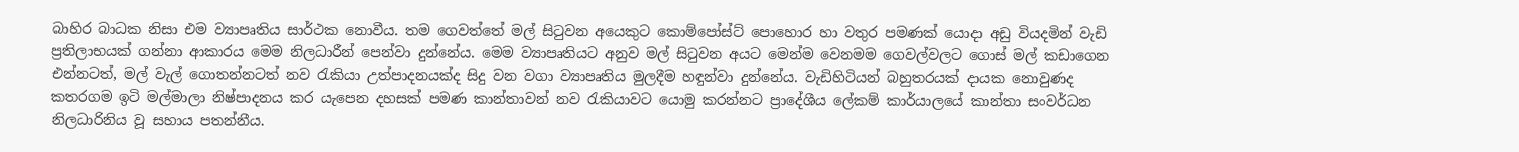බාහිර බාධක නිසා එම ව්‍යාපෘතිය සාර්ථක නොවීය. තම ගෙවත්තේ මල් සිටුවන අයෙකුට කොම්පෝස්ට් පොහොර හා වතුර පමණක් යොදා අඩු වියදමින් වැඩි ප්‍රතිලාභයක් ගන්නා ආකාරය මෙම නිලධාරීන් පෙන්වා දුන්නේය. මෙම ව්‍යාපෘතියට අනුව මල් සිටුවන අයට මෙන්ම වෙනමම ගෙවල්වලට ගොස් මල් කඩාගෙන එන්නටත්, මල් වැල් ගොතන්නටත් නව රැකියා උත්පාදනයක්ද සිදු වන වගා ව්‍යාපෘතිය මුලදීම හඳුන්වා දුන්නේය. වැඩිහිටියන් බහුතරයක් දායක නොවුණද කතරගම ඉටි මල්මාලා නිෂ්පාදනය කර යැපෙන දහසක් පමණ කාන්තාවන් නව රැකියාවට යොමු කරන්නට ප්‍රාදේශීය ලේකම් කාර්යාලයේ කාන්තා සංවර්ධන නිලධාරිනිය වූ සහාය පතන්නීය.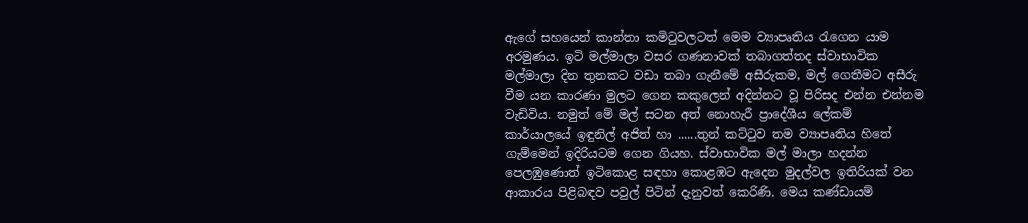ඇගේ සහයෙන් කාන්තා කමිටුවලටත් මෙම ව්‍යාපෘතිය රැගෙන යාම අරමුණය. ඉටි මල්මාලා වසර ගණනාවක් තබාගත්තද ස්වාභාවික මල්මාලා දින තුනකට වඩා තබා ගැනීමේ අසීරුකම, මල් ගෙතීමට අසීරු වීම යන කාරණා මුලට ගෙන කකුලෙන් අදින්නට වූ පිරිසද එන්න එන්නම වැඩිවිය. නමුත් මේ මල් සටන අත් නොහැරී ප්‍රාදේශීය ලේකම් කාර්යාලයේ ඉඳුනිල් අජිත් හා ......තුන් කට්ටුව තම ව්‍යාපෘතිය හිතේ ගැම්මෙන් ඉදිරියටම ගෙන ගියහ. ස්වාභාවික මල් මාලා හදන්න පෙලඹුණොත් ඉටිකොළ සඳහා කොළඹට ඇදෙන මුදල්වල ඉතිරියක් වන ආකාරය පිළිබඳව පවුල් පිටින් දැනුවත් කෙරිණි. මෙය කණ්ඩායම්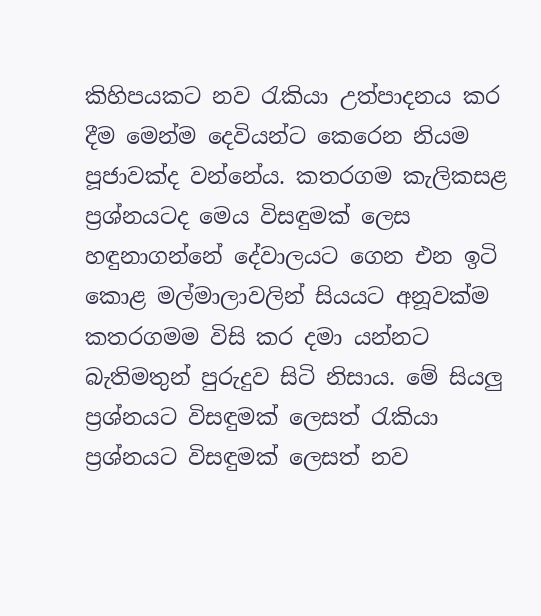කිහිපයකට නව රැකියා උත්පාදනය කර දීම මෙන්ම දෙවියන්ට කෙරෙන නියම පූජාවක්ද වන්නේය. කතරගම කැලිකසළ ප්‍රශ්නයටද මෙය විසඳුමක් ලෙස හඳුනාගන්නේ දේවාලයට ගෙන එන ඉටි කොළ මල්මාලාවලින් සියයට අනූවක්ම කතරගමම විසි කර දමා යන්නට බැතිමතුන් පුරුදුව සිටි නිසාය. මේ සියලු ප්‍රශ්නයට විසඳුමක් ලෙසත් රැකියා ප්‍රශ්නයට විසඳුමක් ලෙසත් නව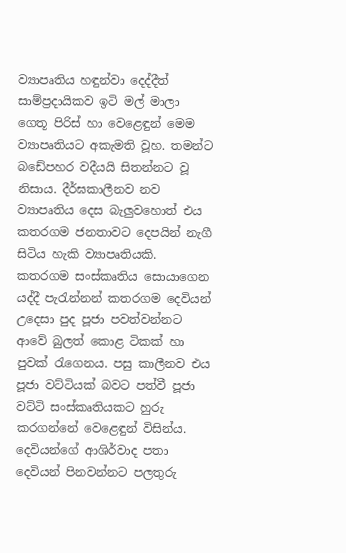ව්‍යාපෘතිය හඳුන්වා දෙද්දීත් සාම්ප්‍රදායිකව ඉටි මල් මාලා ගෙතූ පිරිස් හා වෙළෙඳුන් මෙම ව්‍යාපෘතියට අකැමති වූහ. තමන්ට බඩේපහර වදීයයි සිතන්නට වූ නිසාය. දීර්ඝකාලීනව නව ව්‍යාපෘතිය දෙස බැලුවහොත් එය කතරගම ජනතාවට දෙපයින් නැගී සිටිය හැකි ව්‍යාපෘතියකි. කතරගම සංස්කෘතිය සොයාගෙන යද්දී පැරැන්නන් කතරගම දෙවියන් උදෙසා පුද පූජා පවත්වන්නට ආවේ බුලත් කොළ ටිකක් හා පුවක් රැගෙනය. පසු කාලීනව එය පූජා වට්ටියක් බවට පත්වී පූජා වට්ටි සංස්කෘතියකට හුරු කරගන්නේ වෙළෙඳුන් විසින්ය. දෙවියන්ගේ ආශිර්වාද පතා දෙවියන් පිනවන්නට පලතුරු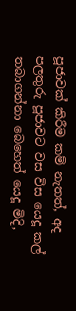පූජාවක් කිරීම කම් නැතත්, අද පලතුරු පූජාවට වස විස යෙදූ කල් තබාගන්නා බෙහෙත් යෙදූ මිදි,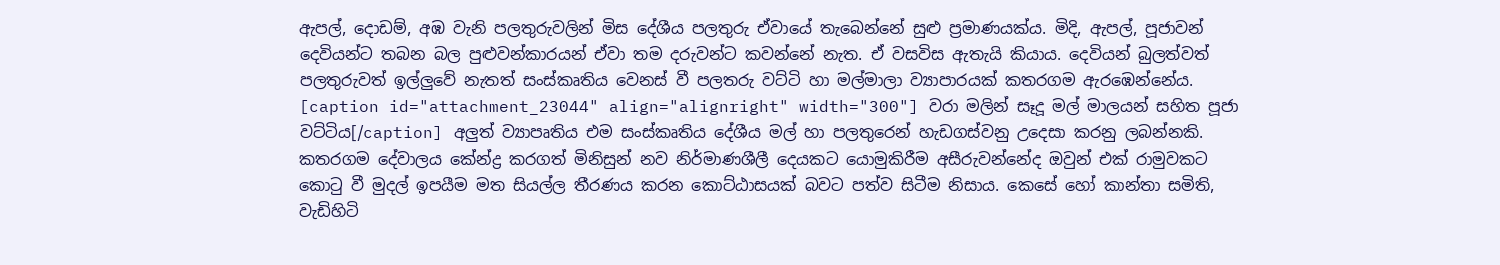ඇපල්, දොඩම්, අඹ වැනි පලතුරුවලින් මිස දේශීය පලතුරු ඒවායේ තැබෙන්නේ සුළු ප්‍රමාණයක්ය. මිදි, ඇපල්, පූජාවන් දෙවියන්ට තබන බල පුළුවන්කාරයන් ඒවා තම දරුවන්ට කවන්නේ නැත. ඒ වසවිස ඇතැයි කියාය. දෙවියන් බුලත්වත් පලතුරුවත් ඉල්ලුවේ නැතත් සංස්කෘතිය වෙනස් වී පලතරු වට්ටි හා මල්මාලා ව්‍යාපාරයක් කතරගම ඇරඹෙන්නේය. [caption id="attachment_23044" align="alignright" width="300"] වරා මලින් සෑදූ මල් මාලයන් සහිත පූජා වට්ටිය[/caption] අලුත් ව්‍යාපෘතිය එම සංස්කෘතිය දේශීය මල් හා පලතුරෙන් හැඩගස්වනු උදෙසා කරනු ලබන්නකි. කතරගම දේවාලය කේන්ද්‍ර කරගත් මිනිසුන් නව නිර්මාණශීලී දෙයකට යොමුකිරීම අසීරුවන්නේද ඔවුන් එක් රාමුවකට කොටු වී මුදල් ඉපයීම මත සියල්ල තීරණය කරන කොට්ඨාසයක් බවට පත්ව සිටීම නිසාය. කෙසේ හෝ කාන්තා සමිති, වැඩිහිටි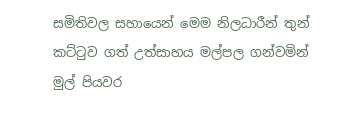සමිතිවල සහායෙන් මෙම නිලධාරීන් තුන් කට්ටුව ගත් උත්සාහය මල්පල ගන්වමින් මුල් පියවර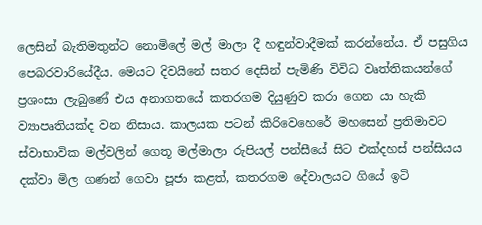ලෙසින් බැතිමතුන්ට නොමිලේ මල් මාලා දී හඳුන්වාදීමක් කරන්නේය. ඒ පසුගිය පෙබරවාරියේදීය. මෙයට දිවයිනේ සතර දෙසින් පැමිණි විවිධ වෘත්තිකයන්ගේ ප්‍රශංසා ලැබුණේ එය අනාගතයේ කතරගම දියුණුව කරා ගෙන යා හැකි ව්‍යාපෘතියක්ද වන නිසාය. කාලයක පටන් කිරිවෙහෙරේ මහසෙන් ප්‍රතිමාවට ස්වාභාවික මල්වලින් ගෙතූ මල්මාලා රුපියල් පන්සීයේ සිට එක්දහස් පන්සියය දක්වා මිල ගණන් ගෙවා පූජා කළත්, කතරගම දේවාලයට ගියේ ඉටි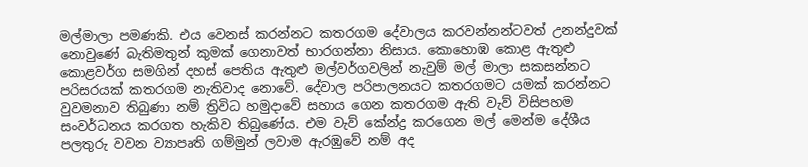මල්මාලා පමණකි. එය වෙනස් කරන්නට කතරගම දේවාලය කරවන්නන්ටවත් උනන්දුවක් නොවුණේ බැතිමතුන් කුමක් ගෙනාවත් භාරගන්නා නිසාය. කොහොඹ කොළ ඇතුළු කොළවර්ග සමගින් දහස් පෙතිය ඇතුළු මල්වර්ගවලින් නැවුම් මල් මාලා සකසන්නට පරිසරයක් කතරගම නැතිවාද නොවේ. දේවාල පරිපාලනයට කතරගමට යමක් කරන්නට වුවමනාව තිබුණා නම් ත්‍රිවිධ හමුදාවේ සහාය ගෙන කතරගම ඇති වැව් විසිපහම සංවර්ධනය කරගත හැකිව තිබුණේය. එම වැව් කේන්ද්‍ර කරගෙන මල් මෙන්ම දේශීය පලතුරු වවන ව්‍යාපෘති ගම්මුන් ලවාම ඇරඹුවේ නම් අද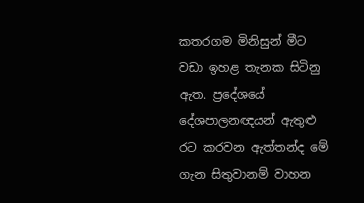කතරගම මිනිසුන් මීට වඩා ඉහළ තැනක සිටිනු ඇත. ප්‍රදේශයේ දේශපාලනඥයන් ඇතුළු රට කරවන ඇත්තන්ද මේ ගැන සිතුවානම් වාහන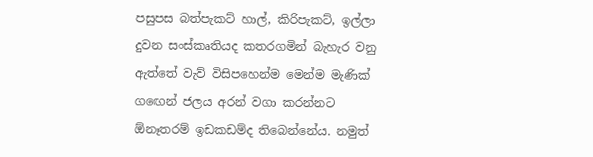පසුපස බත්පැකට් හාල්, කිරිපැකට්, ඉල්ලා දුවන සංස්කෘතියද කතරගමින් බැහැර වනු ඇත්තේ වැව් විසිපහෙන්ම මෙන්ම මැණික් ගඟෙන් ජලය අරන් වගා කරන්නට ඕනෑතරම් ඉඩකඩම්ද තිබෙන්නේය. නමුත්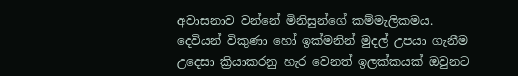අවාසනාව වන්නේ මිනිසුන්ගේ කම්මැලිකමය. දෙවියන් විකුණා හෝ ඉක්මනින් මුදල් උපයා ගැනීම උදෙසා ක්‍රියාකරනු හැර වෙනත් ඉලක්කයක් ඔවුනට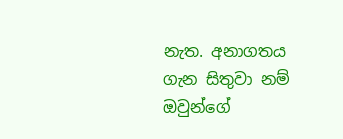නැත. අනාගතය ගැන සිතුවා නම් ඔවුන්ගේ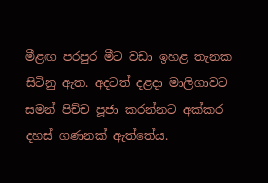මීළඟ පරපුර මීට වඩා ඉහළ තැනක සිටිනු ඇත. අදටත් දළදා මාලිගාවට සමන් පිච්ච පූජා කරන්නට අක්කර දහස් ගණනක් ඇත්තේය.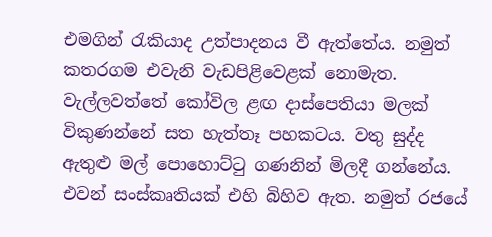එමගින් රැකියාද උත්පාදනය වී ඇත්තේය. නමුත් කතරගම එවැනි වැඩපිළිවෙළක් නොමැත. වැල්ලවත්තේ කෝවිල ළඟ දාස්පෙතියා මලක් විකුණන්නේ සත හැත්තෑ පහකටය. වතු සුද්ද ඇතුළු මල් පොහොට්ටු ගණනින් මිලදී ගන්නේය. එවන් සංස්කෘතියක් එහි බිහිව ඇත. නමුත් රජයේ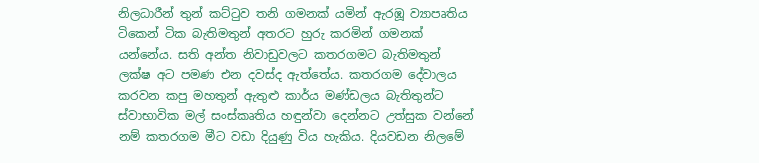නිලධාරීන් තුන් කට්ටුව තනි ගමනක් යමින් ඇරඹූ ව්‍යාපෘතිය ටිකෙන් ටික බැතිමතුන් අතරට හුරු කරමින් ගමනක් යන්නේය. සති අන්ත නිවාඩුවලට කතරගමට බැතිමතුන් ලක්ෂ අට පමණ එන දවස්ද ඇත්තේය. කතරගම දේවාලය කරවන කපු මහතුන් ඇතුළු කාර්ය මණ්ඩලය බැතිතුන්ට ස්වාභාවික මල් සංස්කෘතිය හඳුන්වා දෙන්නට උත්සුක වන්නේ නම් කතරගම මීට වඩා දියුණු විය හැකිය. දියවඩන නිලමේ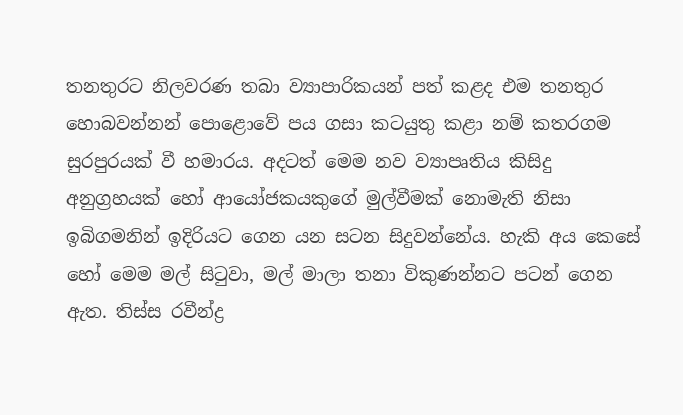තනතුරට නිලවරණ තබා ව්‍යාපාරිකයන් පත් කළද එම තනතුර හොබවන්නන් පොළොවේ පය ගසා කටයුතු කළා නම් කතරගම සුරපුරයක් වී හමාරය. අදටත් මෙම නව ව්‍යාපෘතිය කිසිදු අනුග්‍රහයක් හෝ ආයෝජකයකුගේ මුල්වීමක් නොමැති නිසා ඉබිගමනින් ඉදිරියට ගෙන යන සටන සිදුවන්නේය. හැකි අය කෙසේ හෝ මෙම මල් සිටුවා, මල් මාලා තනා විකුණන්නට පටන් ගෙන ඇත. තිස්ස රවීන්ද්‍ර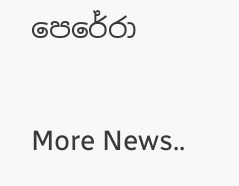පෙරේරා


More News..